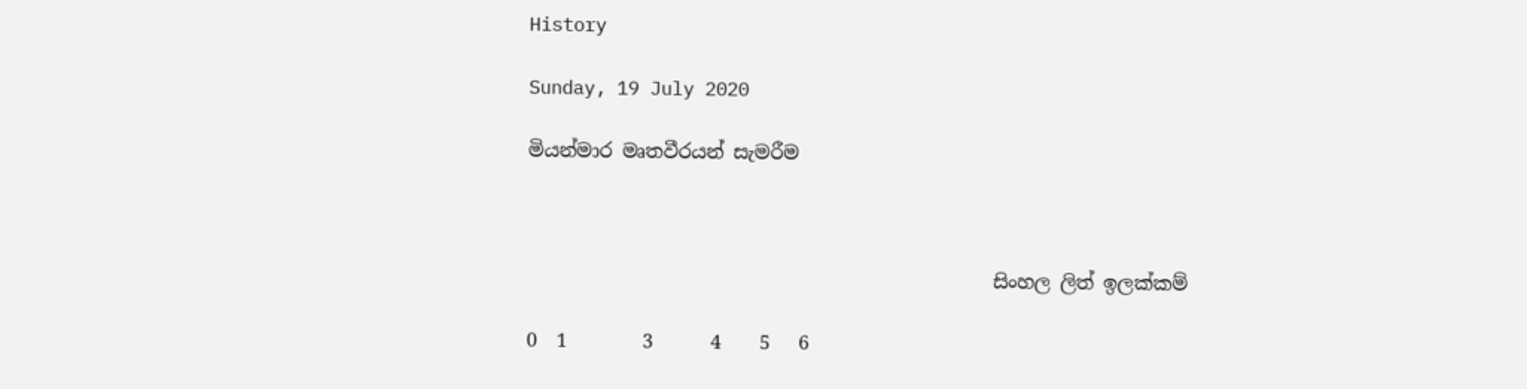History

Sunday, 19 July 2020

මියන්මාර මෘතවීරයන් සැමරීම



                                                 සිංහල ලිත් ඉලක්කම්

0  1        3      4    5   6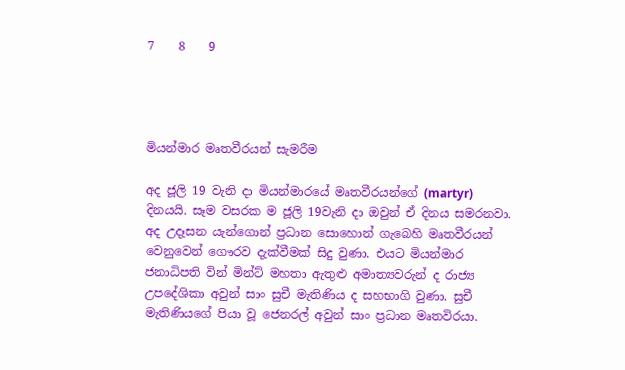7    8    9




මියන්මාර මෘතවීරයන් සැමරීම

අද ජූලි 19 වැනි දා මියන්මාරයේ මෘතවීරයන්ගේ (martyr) දිනයයි. සෑම වසරක ම ජූලි 19වැනි දා ඔවුන් ඒ දිනය සමරනවා. අද උදෑසන යැන්ගොන් ප්‍රධාන සොහොන් ගැබෙහි මෘතවීරයන් වෙනුවෙන් ගෞරව දැක්වීමක් සිදු වුණා. එයට මියන්මාර ජනාධිපති වින් මින්ට් මහතා ඇතුළු අමාත්‍යවරුන් ද රාජ්‍ය උපදේශිකා අවුන් සාං සුචී මැතිණිය ද සහභාගි වුණා. සුචී මැතිණියගේ පියා වූ ජෙනරල් අවුන් සාං ප්‍රධාන මෘතවිරයා.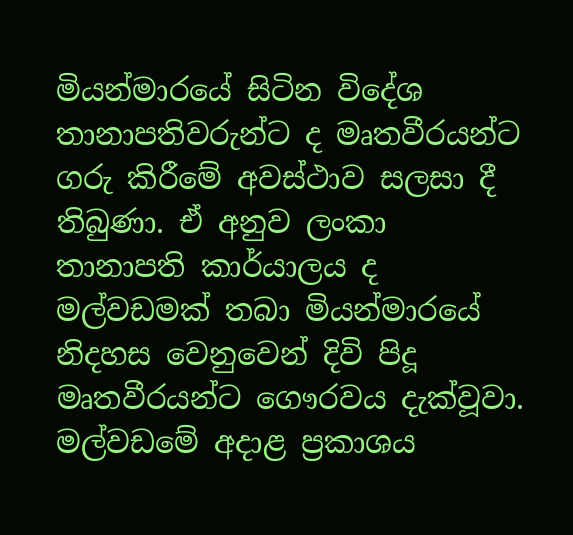මියන්මාරයේ සිටින විදේශ තානාපතිවරුන්ට ද මෘතවීරයන්ට ගරු කිරීමේ අවස්ථාව සලසා දී තිබුණා. ඒ අනුව ලංකා තානාපති කාර්යාලය ද මල්වඩමක් තබා මියන්මාරයේ නිදහස වෙනුවෙන් දිවි පිදූ මෘතවීරයන්ට ගෞරවය දැක්වූවා. මල්වඩමේ අදාළ ප්‍රකාශය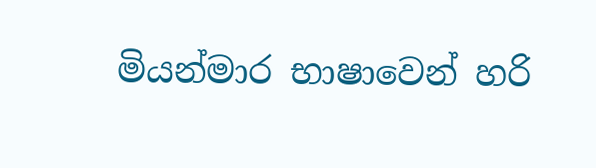මියන්මාර භාෂාවෙන් හරි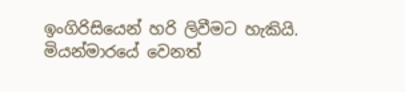ඉංගිරිසියෙන් හරි ලිවීමට හැකියි. මියන්මාරයේ වෙනත්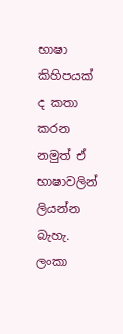භාෂා කිහිපයක් ද කතා කරන නමුත් ඒ භාෂාවලින් ලියන්න බැහැ. ලංකා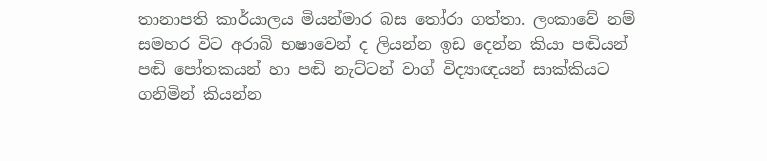තානාපති කාර්යාලය මියන්මාර බස තෝරා ගත්තා. ලංකාවේ නම් සමහර විට අරාබි භෂාවෙන් ද ලියන්න ඉඩ දෙන්න කියා පඬියන් පඬි පෝතකයන් හා පඬි නැට්ටන් වාග් විද්‍යාඥයන් සාක්කියට ගනිමින් කියන්න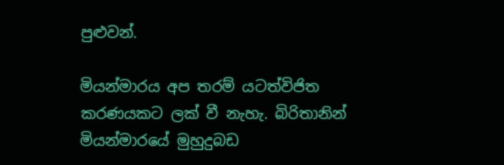පුළුවන්.

මියන්මාරය අප තරම් යටත්විජිත කරණයකට ලක් වී නැහැ. බිරිතානින් මියන්මාරයේ මුහුදුබඩ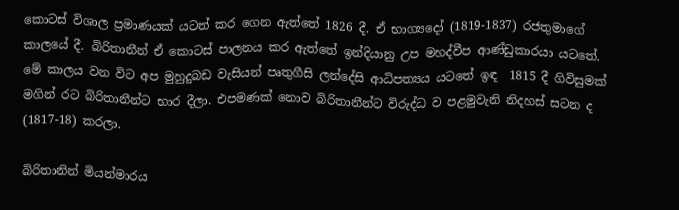කොටස් විශාල ප්‍රමාණයක් යටත් කර ගෙන ඇත්තේ 1826 දී. ඒ භාග්‍යදෝ (1819-1837) රජතුමාගේ කාලයේ දී. බිරිතානීන් ඒ කොටස් පාලනය කර ඇත්තේ ඉන්දියානු උප මහද්වීප ආණ්ඩුකාරයා යටතේ. මේ කාලය වන විට අප මුහුදුබඩ වැසියන් පෘතුගීසි ලන්දේසි ආධිපත්‍යය යටතේ ඉඳ  1815 දී ගිවිසුමක් මගින් රට බිරිතානීන්ට භාර දීලා. එපමණක් නොව බිරිතානීන්ට විරුද්ධ ව පළමුවැනි නිදහස් සටන ද (1817-18) කරලා.

බිරිතානින් මියන්මාරය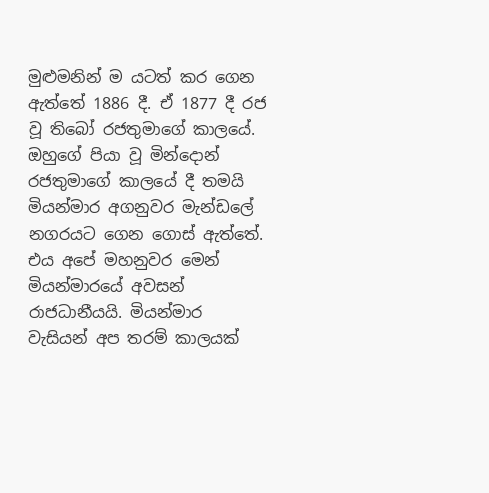මුළුමනින් ම යටත් කර ගෙන ඇත්තේ 1886 දී. ඒ 1877 දී රජ වූ තිබෝ රජතුමාගේ කාලයේ. ඔහුගේ පියා වූ මින්දොන් රජතුමාගේ කාලයේ දී තමයි මියන්මාර අගනුවර මැන්ඩලේ නගරයට ගෙන ගොස් ඇත්තේ. එය අපේ මහනුවර මෙන් මියන්මාරයේ අවසන් රාජධානීයයි. මියන්මාර වැසියන් අප තරම් කාලයක්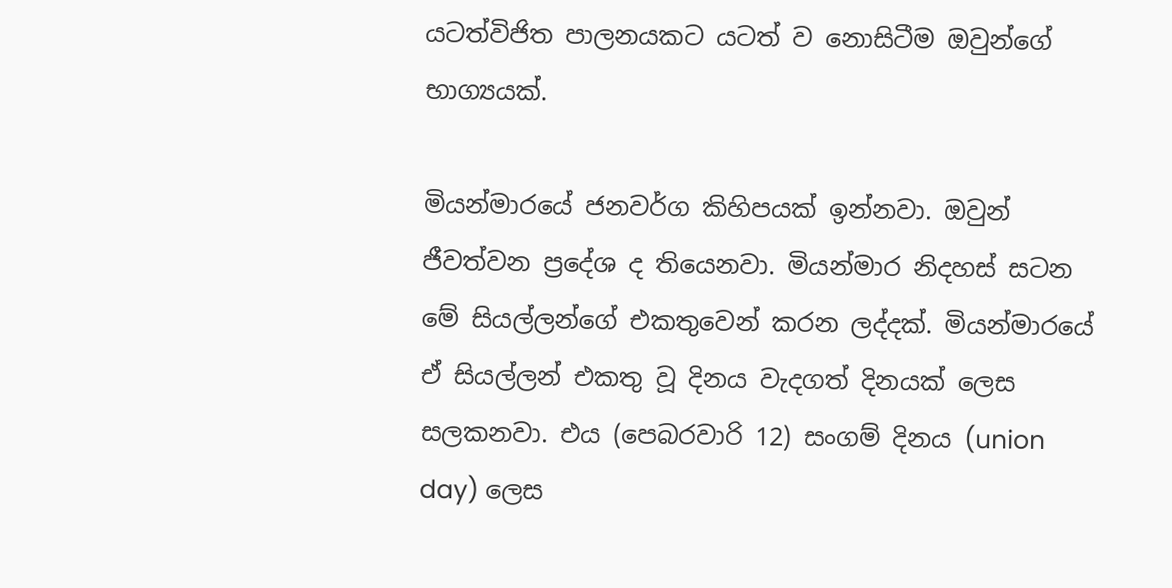යටත්විජිත පාලනයකට යටත් ව නොසිටීම ඔවුන්ගේ භාග්‍යයක්.

මියන්මාරයේ ජනවර්ග කිහිපයක් ඉන්නවා. ඔවුන් ජීවත්වන ප්‍රදේශ ද තියෙනවා. මියන්මාර නිදහස් සටන මේ සියල්ලන්ගේ එකතුවෙන් කරන ලද්දක්. මියන්මාරයේ ඒ සියල්ලන් එකතු වූ දිනය වැදගත් දිනයක් ලෙස සලකනවා. එය (පෙබරවාරි 12) සංගම් දිනය (union day) ලෙස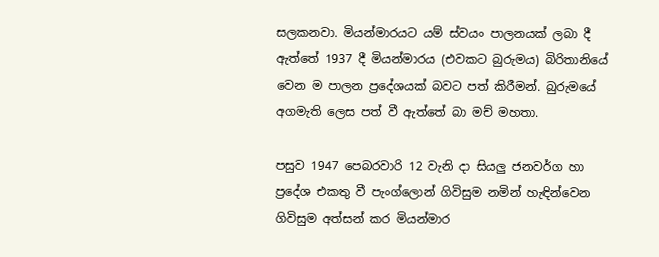සලකනවා. මියන්මාරයට යම් ස්වයං පාලනයක් ලබා දී ඇත්තේ 1937 දී මියන්මාරය (එවකට බුරුමය) බිරිතානියේ වෙන ම පාලන ප්‍රදේශයක් බවට පත් කිරීමන්. බුරුමයේ අගමැති ලෙස පත් වී ඇත්තේ බා මච් මහතා.

පසුව 1947 පෙබරවාරි 12 වැනි දා සියලු ජනවර්ග හා ප්‍රදේශ එකතු වී පැංග්ලොන් ගිවිසුම නමින් හැඳින්වෙන ගිවිසුම අත්සන් කර මියන්මාර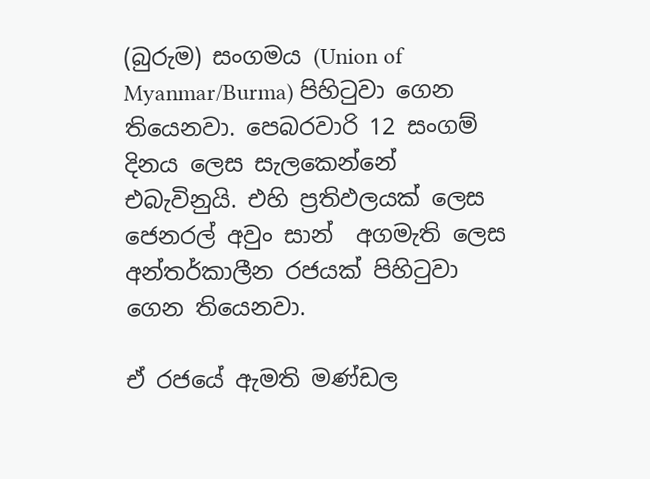(බුරුම) සංගමය (Union of Myanmar/Burma) පිහිටුවා ගෙන තියෙනවා. පෙබරවාරි 12 සංගම් දිනය ලෙස සැලකෙන්නේ එබැවිනුයි. එහි ප්‍රතිඵලයක් ලෙස ජෙනරල් අවුං සාන්  අගමැති ලෙස අන්තර්කාලීන රජයක් පිහිටුවා ගෙන තියෙනවා.

ඒ රජයේ ඇමති මණ්ඩල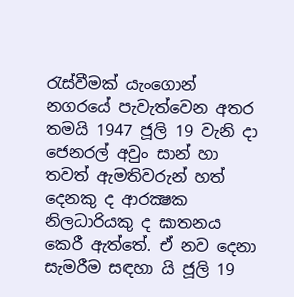රැස්වීමක් යැංගොන් නගරයේ පැවැත්වෙන අතර තමයි 1947 ජූලි 19 වැනි දා ජෙනරල් අවුං සාන් හා තවත් ඇමතිවරුන් හත් දෙනකු ද ආරක්‍ෂක නිලධාරියකු ද ඝාතනය කෙරී ඇත්තේ. ඒ නව දෙනා සැමරීම සඳහා යි ජූලි 19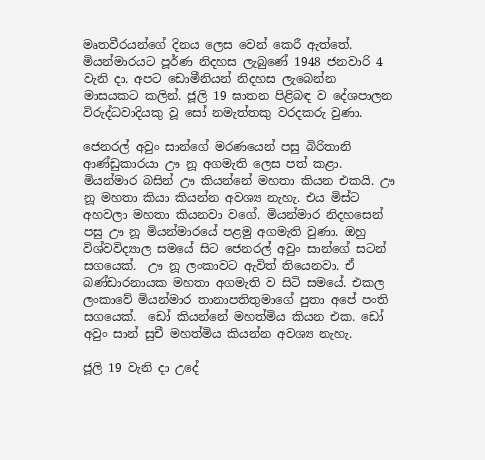මෘතවීරයන්ගේ දිනය ලෙස වෙන් කෙරී ඇත්තේ. මියන්මාරයට පූර්ණ නිදහස ලැබුණේ 1948 ජනවාරි 4 වැනි දා. අපට ඩොමීනියන් නිදහස ලැබෙන්න මාසයකට කලින්. ජූලි 19 ඝාතන පිළිබඳ ව දේශපාලන විරුද්ධවාදියකු වූ සෝ නමැත්තකු වරදකරු වුණා.

ජෙනරල් අවුං සාන්ගේ මරණයෙන් පසු බිරිතානි ආණ්ඩුකාරයා ඌ නූ අගමැති ලෙස පත් කළා. මියන්මාර බසින් ඌ කියන්නේ මහතා කියන එකයි. ඌ නූ මහතා කියා කියන්න අවශ්‍ය නැහැ. එය මිස්ට අහවලා මහතා කියනවා වගේ. මියන්මාර නිදහසෙන් පසු ඌ නූ මියන්මාරයේ පළමු අගමැති වුණා. ඔහු විශ්වවිද්‍යාල සමයේ සිට ජෙනරල් අවුං සාන්ගේ සටන් සගයෙක්.  ඌ නූ ලංකාවට ඇවිත් තියෙනවා. ඒ බණ්ඩාරනායක මහතා අගමැති ව සිටි සමයේ. එකල ලංකාවේ මියන්මාර තානාපතිතුමාගේ පුතා අපේ පංති සගයෙක්.  ඩෝ කියන්නේ මහත්මිය කියන එක. ඩෝ අවුං සාන් සුචී මහත්මිය කියන්න අවශ්‍ය නැහැ.

ජූලි 19 වැනි දා උදේ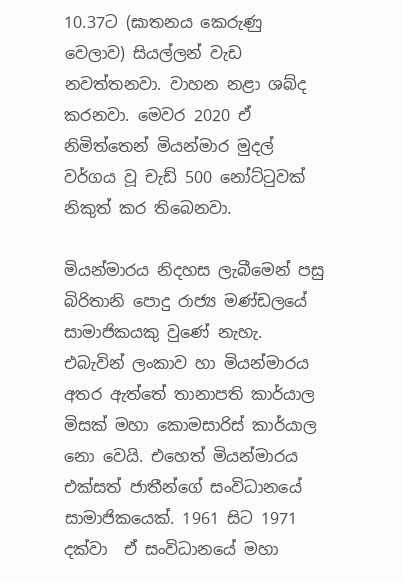10.37ට (ඝාතනය කෙරුණු වෙලාව) සියල්ලන් වැඩ නවත්තනවා. වාහන නළා ශබ්ද කරනවා. මෙවර 2020 ඒ නිමිත්තෙන් මියන්මාර මුදල් වර්ගය වූ චැඩ් 500 නෝට්ටුවක් නිකුත් කර තිබෙනවා.

මියන්මාරය නිදහස ලැබීමෙන් පසු බිරිතානි පොදු රාජ්‍ය මණ්ඩලයේ සාමාජිකයකු වුණේ නැහැ. එබැවින් ලංකාව හා මියන්මාරය අතර ඇත්තේ තානාපති කාර්යාල මිසක් මහා කොමසාරිස් කාර්යාල නො වෙයි. එහෙත් මියන්මාරය එක්සත් ජාතීන්ගේ සංවිධානයේ සාමාජිකයෙක්. 1961 සිට 1971 දක්වා  ඒ සංවිධානයේ මහා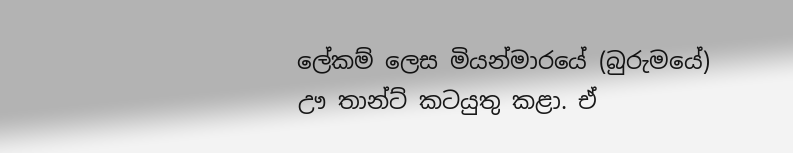ලේකම් ලෙස මියන්මාරයේ (බුරුමයේ)  ඌ තාන්ට් කටයුතු කළා. ඒ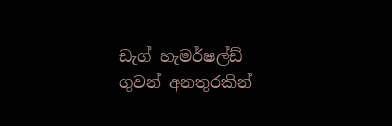ඩැග් හැමර්ෂල්ඩ් ගුවන් අනතුරකින්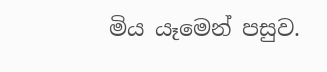මිය යෑමෙන් පසුව.